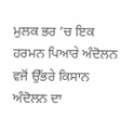ਮੁਲਕ ਭਰ ’ਚ ਇਕ ਹਰਮਨ ਪਿਆਰੇ ਅੰਦੋਲਨ ਵਜੋਂ ਉੱਭਰੇ ਕਿਸਾਨ ਅੰਦੋਲਨ ਦਾ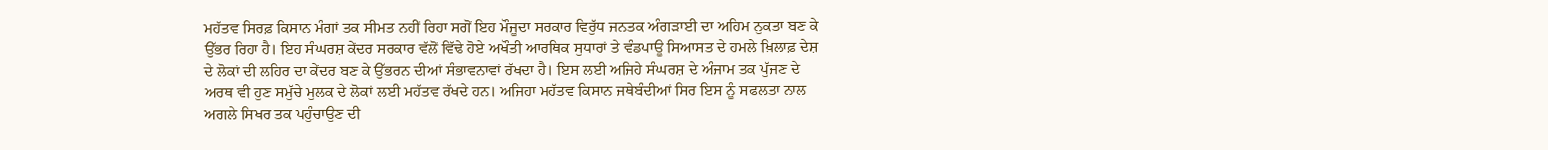ਮਹੱਤਵ ਸਿਰਫ਼ ਕਿਸਾਨ ਮੰਗਾਂ ਤਕ ਸੀਮਤ ਨਹੀਂ ਰਿਹਾ ਸਗੋਂ ਇਹ ਮੌਜੂਦਾ ਸਰਕਾਰ ਵਿਰੁੱਧ ਜਨਤਕ ਅੰਗੜਾਈ ਦਾ ਅਹਿਮ ਨੁਕਤਾ ਬਣ ਕੇ ਉੱਭਰ ਰਿਹਾ ਹੈ। ਇਹ ਸੰਘਰਸ਼ ਕੇਂਦਰ ਸਰਕਾਰ ਵੱਲੋਂ ਵਿੱਢੇ ਹੋਏ ਅਖੌਤੀ ਆਰਥਿਕ ਸੁਧਾਰਾਂ ਤੇ ਵੰਡਪਾਊ ਸਿਆਸਤ ਦੇ ਹਮਲੇ ਖ਼ਿਲਾਫ਼ ਦੇਸ਼ ਦੇ ਲੋਕਾਂ ਦੀ ਲਹਿਰ ਦਾ ਕੇਂਦਰ ਬਣ ਕੇ ਉੱਭਰਨ ਦੀਆਂ ਸੰਭਾਵਨਾਵਾਂ ਰੱਖਦਾ ਹੈ। ਇਸ ਲਈ ਅਜਿਹੇ ਸੰਘਰਸ਼ ਦੇ ਅੰਜਾਮ ਤਕ ਪੁੱਜਣ ਦੇ ਅਰਥ ਵੀ ਹੁਣ ਸਮੁੱਚੇ ਮੁਲਕ ਦੇ ਲੋਕਾਂ ਲਈ ਮਹੱਤਵ ਰੱਖਦੇ ਹਨ। ਅਜਿਹਾ ਮਹੱਤਵ ਕਿਸਾਨ ਜਥੇਬੰਦੀਆਂ ਸਿਰ ਇਸ ਨੂੰ ਸਫਲਤਾ ਨਾਲ ਅਗਲੇ ਸਿਖਰ ਤਕ ਪਹੁੰਚਾਉਣ ਦੀ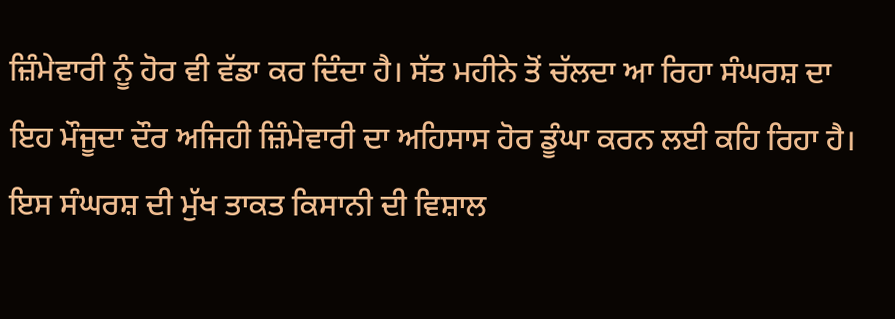ਜ਼ਿੰਮੇਵਾਰੀ ਨੂੰ ਹੋਰ ਵੀ ਵੱਡਾ ਕਰ ਦਿੰਦਾ ਹੈ। ਸੱਤ ਮਹੀਨੇ ਤੋਂ ਚੱਲਦਾ ਆ ਰਿਹਾ ਸੰਘਰਸ਼ ਦਾ ਇਹ ਮੌਜੂਦਾ ਦੌਰ ਅਜਿਹੀ ਜ਼ਿੰਮੇਵਾਰੀ ਦਾ ਅਹਿਸਾਸ ਹੋਰ ਡੂੰਘਾ ਕਰਨ ਲਈ ਕਹਿ ਰਿਹਾ ਹੈ।
ਇਸ ਸੰਘਰਸ਼ ਦੀ ਮੁੱਖ ਤਾਕਤ ਕਿਸਾਨੀ ਦੀ ਵਿਸ਼ਾਲ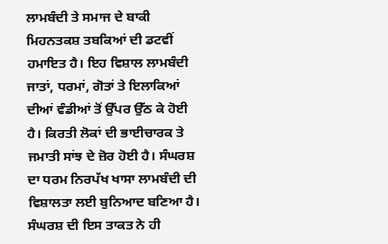ਲਾਮਬੰਦੀ ਤੇ ਸਮਾਜ ਦੇ ਬਾਕੀ ਮਿਹਨਤਕਸ਼ ਤਬਕਿਆਂ ਦੀ ਡਟਵੀਂ ਹਮਾਇਤ ਹੈ। ਇਹ ਵਿਸ਼ਾਲ ਲਾਮਬੰਦੀ ਜਾਤਾਂ, ਧਰਮਾਂ, ਗੋਤਾਂ ਤੇ ਇਲਾਕਿਆਂ ਦੀਆਂ ਵੰਡੀਆਂ ਤੋਂ ਉੱਪਰ ਉੱਠ ਕੇ ਹੋਈ ਹੈ। ਕਿਰਤੀ ਲੋਕਾਂ ਦੀ ਭਾਈਚਾਰਕ ਤੇ ਜਮਾਤੀ ਸਾਂਝ ਦੇ ਜ਼ੋਰ ਹੋਈ ਹੈ। ਸੰਘਰਸ਼ ਦਾ ਧਰਮ ਨਿਰਪੱਖ ਖਾਸਾ ਲਾਮਬੰਦੀ ਦੀ ਵਿਸ਼ਾਲਤਾ ਲਈ ਬੁਨਿਆਦ ਬਣਿਆ ਹੈ। ਸੰਘਰਸ਼ ਦੀ ਇਸ ਤਾਕਤ ਨੇ ਹੀ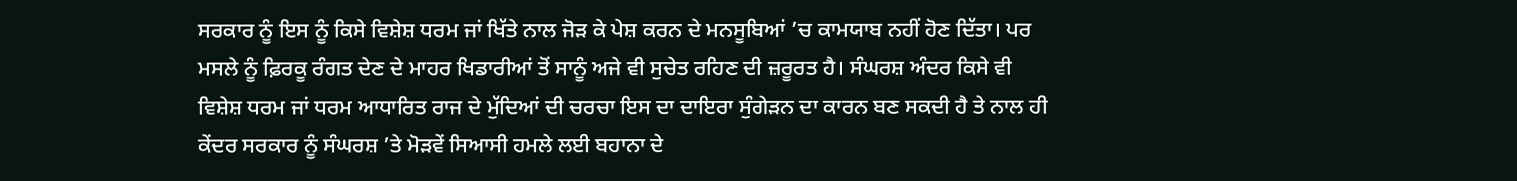ਸਰਕਾਰ ਨੂੰ ਇਸ ਨੂੰ ਕਿਸੇ ਵਿਸ਼ੇਸ਼ ਧਰਮ ਜਾਂ ਖਿੱਤੇ ਨਾਲ ਜੋੜ ਕੇ ਪੇਸ਼ ਕਰਨ ਦੇ ਮਨਸੂਬਿਆਂ ’ਚ ਕਾਮਯਾਬ ਨਹੀਂ ਹੋਣ ਦਿੱਤਾ। ਪਰ ਮਸਲੇ ਨੂੰ ਫ਼ਿਰਕੂ ਰੰਗਤ ਦੇਣ ਦੇ ਮਾਹਰ ਖਿਡਾਰੀਆਂ ਤੋਂ ਸਾਨੂੰ ਅਜੇ ਵੀ ਸੁਚੇਤ ਰਹਿਣ ਦੀ ਜ਼ਰੂਰਤ ਹੈ। ਸੰਘਰਸ਼ ਅੰਦਰ ਕਿਸੇ ਵੀ ਵਿਸ਼ੇਸ਼ ਧਰਮ ਜਾਂ ਧਰਮ ਆਧਾਰਿਤ ਰਾਜ ਦੇ ਮੁੱਦਿਆਂ ਦੀ ਚਰਚਾ ਇਸ ਦਾ ਦਾਇਰਾ ਸੁੰਗੇੜਨ ਦਾ ਕਾਰਨ ਬਣ ਸਕਦੀ ਹੈ ਤੇ ਨਾਲ ਹੀ ਕੇਂਦਰ ਸਰਕਾਰ ਨੂੰ ਸੰਘਰਸ਼ ’ਤੇ ਮੋੜਵੇਂ ਸਿਆਸੀ ਹਮਲੇ ਲਈ ਬਹਾਨਾ ਦੇ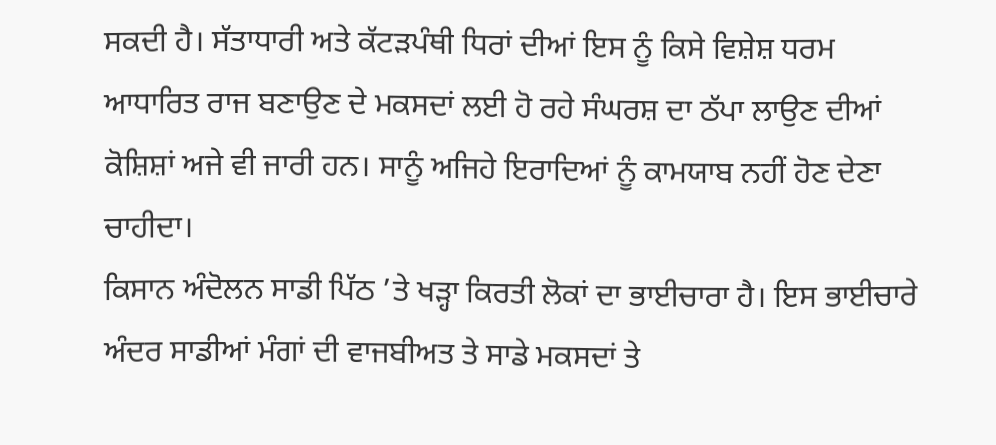ਸਕਦੀ ਹੈ। ਸੱਤਾਧਾਰੀ ਅਤੇ ਕੱਟੜਪੰਥੀ ਧਿਰਾਂ ਦੀਆਂ ਇਸ ਨੂੰ ਕਿਸੇ ਵਿਸ਼ੇਸ਼ ਧਰਮ ਆਧਾਰਿਤ ਰਾਜ ਬਣਾਉਣ ਦੇ ਮਕਸਦਾਂ ਲਈ ਹੋ ਰਹੇ ਸੰਘਰਸ਼ ਦਾ ਠੱਪਾ ਲਾਉਣ ਦੀਆਂ ਕੋਸ਼ਿਸ਼ਾਂ ਅਜੇ ਵੀ ਜਾਰੀ ਹਨ। ਸਾਨੂੰ ਅਜਿਹੇ ਇਰਾਦਿਆਂ ਨੂੰ ਕਾਮਯਾਬ ਨਹੀਂ ਹੋਣ ਦੇਣਾ ਚਾਹੀਦਾ।
ਕਿਸਾਨ ਅੰਦੋਲਨ ਸਾਡੀ ਪਿੱਠ ’ਤੇ ਖੜ੍ਹਾ ਕਿਰਤੀ ਲੋਕਾਂ ਦਾ ਭਾਈਚਾਰਾ ਹੈ। ਇਸ ਭਾਈਚਾਰੇ ਅੰਦਰ ਸਾਡੀਆਂ ਮੰਗਾਂ ਦੀ ਵਾਜਬੀਅਤ ਤੇ ਸਾਡੇ ਮਕਸਦਾਂ ਤੇ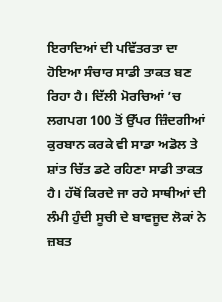ਇਰਾਦਿਆਂ ਦੀ ਪਵਿੱਤਰਤਾ ਦਾ ਹੋਇਆ ਸੰਚਾਰ ਸਾਡੀ ਤਾਕਤ ਬਣ ਰਿਹਾ ਹੈ। ਦਿੱਲੀ ਮੋਰਚਿਆਂ ’ਚ ਲਗਪਗ 100 ਤੋਂ ਉੱਪਰ ਜ਼ਿੰਦਗੀਆਂ ਕੁਰਬਾਨ ਕਰਕੇ ਵੀ ਸਾਡਾ ਅਡੋਲ ਤੇ ਸ਼ਾਂਤ ਚਿੱਤ ਡਟੇ ਰਹਿਣਾ ਸਾਡੀ ਤਾਕਤ ਹੈ। ਹੱਥੋਂ ਕਿਰਦੇ ਜਾ ਰਹੇ ਸਾਥੀਆਂ ਦੀ ਲੰਮੀ ਹੁੰਦੀ ਸੂਚੀ ਦੇ ਬਾਵਜੂਦ ਲੋਕਾਂ ਨੇ ਜ਼ਬਤ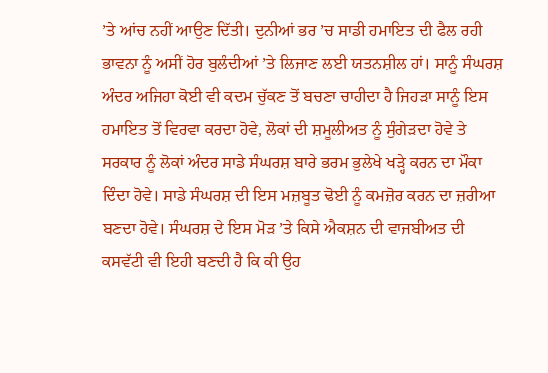’ਤੇ ਆਂਚ ਨਹੀਂ ਆਉਣ ਦਿੱਤੀ। ਦੁਨੀਆਂ ਭਰ ’ਚ ਸਾਡੀ ਹਮਾਇਤ ਦੀ ਫੈਲ ਰਹੀ ਭਾਵਨਾ ਨੂੰ ਅਸੀਂ ਹੋਰ ਬੁਲੰਦੀਆਂ ’ਤੇ ਲਿਜਾਣ ਲਈ ਯਤਨਸ਼ੀਲ ਹਾਂ। ਸਾਨੂੰ ਸੰਘਰਸ਼ ਅੰਦਰ ਅਜਿਹਾ ਕੋਈ ਵੀ ਕਦਮ ਚੁੱਕਣ ਤੋਂ ਬਚਣਾ ਚਾਹੀਦਾ ਹੈ ਜਿਹੜਾ ਸਾਨੂੰ ਇਸ ਹਮਾਇਤ ਤੋਂ ਵਿਰਵਾ ਕਰਦਾ ਹੋਵੇ, ਲੋਕਾਂ ਦੀ ਸ਼ਮੂਲੀਅਤ ਨੂੰ ਸੁੰਗੇੜਦਾ ਹੋਵੇ ਤੇ ਸਰਕਾਰ ਨੂੰ ਲੋਕਾਂ ਅੰਦਰ ਸਾਡੇ ਸੰਘਰਸ਼ ਬਾਰੇ ਭਰਮ ਭੁਲੇਖੇ ਖੜ੍ਹੇ ਕਰਨ ਦਾ ਮੌਕਾ ਦਿੰਦਾ ਹੋਵੇ। ਸਾਡੇ ਸੰਘਰਸ਼ ਦੀ ਇਸ ਮਜ਼ਬੂਤ ਢੋਈ ਨੂੰ ਕਮਜ਼ੋਰ ਕਰਨ ਦਾ ਜ਼ਰੀਆ ਬਣਦਾ ਹੋਵੇ। ਸੰਘਰਸ਼ ਦੇ ਇਸ ਮੋੜ ’ਤੇ ਕਿਸੇ ਐਕਸ਼ਨ ਦੀ ਵਾਜਬੀਅਤ ਦੀ ਕਸਵੱਟੀ ਵੀ ਇਹੀ ਬਣਦੀ ਹੈ ਕਿ ਕੀ ਉਹ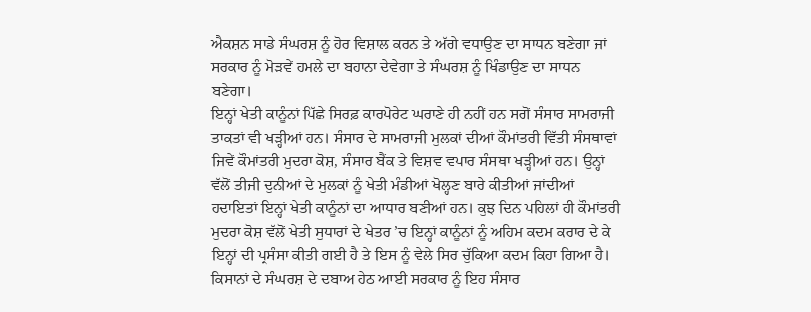ਐਕਸ਼ਨ ਸਾਡੇ ਸੰਘਰਸ਼ ਨੂੰ ਹੋਰ ਵਿਸ਼ਾਲ ਕਰਨ ਤੇ ਅੱਗੇ ਵਧਾਉਣ ਦਾ ਸਾਧਨ ਬਣੇਗਾ ਜਾਂ ਸਰਕਾਰ ਨੂੰ ਮੋੜਵੇਂ ਹਮਲੇ ਦਾ ਬਹਾਨਾ ਦੇਵੇਗਾ ਤੇ ਸੰਘਰਸ਼ ਨੂੰ ਖਿੰਡਾਉਣ ਦਾ ਸਾਧਨ ਬਣੇਗਾ।
ਇਨ੍ਹਾਂ ਖੇਤੀ ਕਾਨੂੰਨਾਂ ਪਿੱਛੇ ਸਿਰਫ਼ ਕਾਰਪੋਰੇਟ ਘਰਾਣੇ ਹੀ ਨਹੀਂ ਹਨ ਸਗੋਂ ਸੰਸਾਰ ਸਾਮਰਾਜੀ ਤਾਕਤਾਂ ਵੀ ਖੜ੍ਹੀਆਂ ਹਨ। ਸੰਸਾਰ ਦੇ ਸਾਮਰਾਜੀ ਮੁਲਕਾਂ ਦੀਆਂ ਕੌਮਾਂਤਰੀ ਵਿੱਤੀ ਸੰਸਥਾਵਾਂ ਜਿਵੇਂ ਕੌਮਾਂਤਰੀ ਮੁਦਰਾ ਕੋਸ਼, ਸੰਸਾਰ ਬੈਂਕ ਤੇ ਵਿਸ਼ਵ ਵਪਾਰ ਸੰਸਥਾ ਖੜ੍ਹੀਆਂ ਹਨ। ਉਨ੍ਹਾਂ ਵੱਲੋਂ ਤੀਜੀ ਦੁਨੀਆਂ ਦੇ ਮੁਲਕਾਂ ਨੂੰ ਖੇਤੀ ਮੰਡੀਆਂ ਖੋਲ੍ਹਣ ਬਾਰੇ ਕੀਤੀਆਂ ਜਾਂਦੀਆਂ ਹਦਾਇਤਾਂ ਇਨ੍ਹਾਂ ਖੇਤੀ ਕਾਨੂੰਨਾਂ ਦਾ ਆਧਾਰ ਬਣੀਆਂ ਹਨ। ਕੁਝ ਦਿਨ ਪਹਿਲਾਂ ਹੀ ਕੌਮਾਂਤਰੀ ਮੁਦਰਾ ਕੋਸ਼ ਵੱਲੋਂ ਖੇਤੀ ਸੁਧਾਰਾਂ ਦੇ ਖੇਤਰ ’ਚ ਇਨ੍ਹਾਂ ਕਾਨੂੰਨਾਂ ਨੂੰ ਅਹਿਮ ਕਦਮ ਕਰਾਰ ਦੇ ਕੇ ਇਨ੍ਹਾਂ ਦੀ ਪ੍ਰਸੰਸਾ ਕੀਤੀ ਗਈ ਹੈ ਤੇ ਇਸ ਨੂੰ ਵੇਲੇ ਸਿਰ ਚੁੱਕਿਆ ਕਦਮ ਕਿਹਾ ਗਿਆ ਹੈ। ਕਿਸਾਨਾਂ ਦੇ ਸੰਘਰਸ਼ ਦੇ ਦਬਾਅ ਹੇਠ ਆਈ ਸਰਕਾਰ ਨੂੰ ਇਹ ਸੰਸਾਰ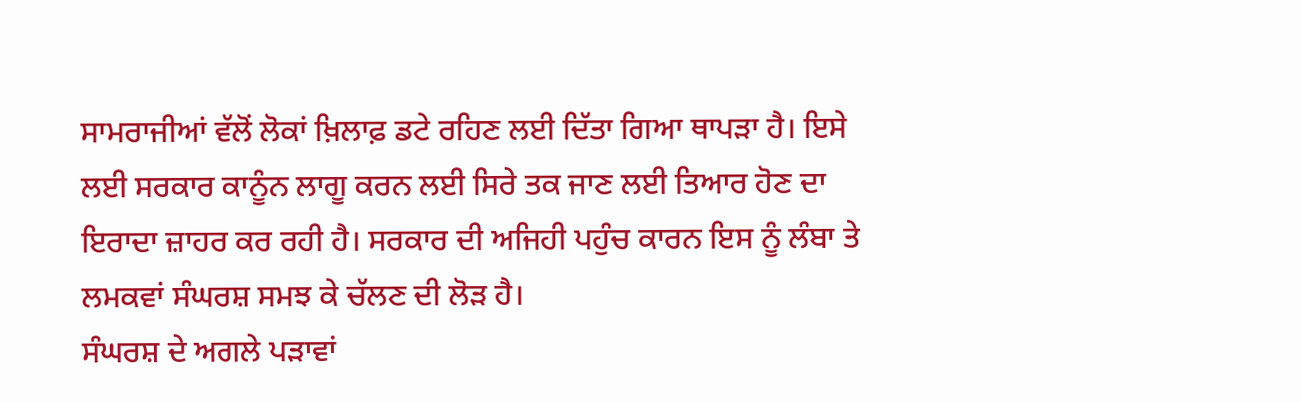ਸਾਮਰਾਜੀਆਂ ਵੱਲੋਂ ਲੋਕਾਂ ਖ਼ਿਲਾਫ਼ ਡਟੇ ਰਹਿਣ ਲਈ ਦਿੱਤਾ ਗਿਆ ਥਾਪੜਾ ਹੈ। ਇਸੇ ਲਈ ਸਰਕਾਰ ਕਾਨੂੰਨ ਲਾਗੂ ਕਰਨ ਲਈ ਸਿਰੇ ਤਕ ਜਾਣ ਲਈ ਤਿਆਰ ਹੋਣ ਦਾ ਇਰਾਦਾ ਜ਼ਾਹਰ ਕਰ ਰਹੀ ਹੈ। ਸਰਕਾਰ ਦੀ ਅਜਿਹੀ ਪਹੁੰਚ ਕਾਰਨ ਇਸ ਨੂੰ ਲੰਬਾ ਤੇ ਲਮਕਵਾਂ ਸੰਘਰਸ਼ ਸਮਝ ਕੇ ਚੱਲਣ ਦੀ ਲੋੜ ਹੈ।
ਸੰਘਰਸ਼ ਦੇ ਅਗਲੇ ਪੜਾਵਾਂ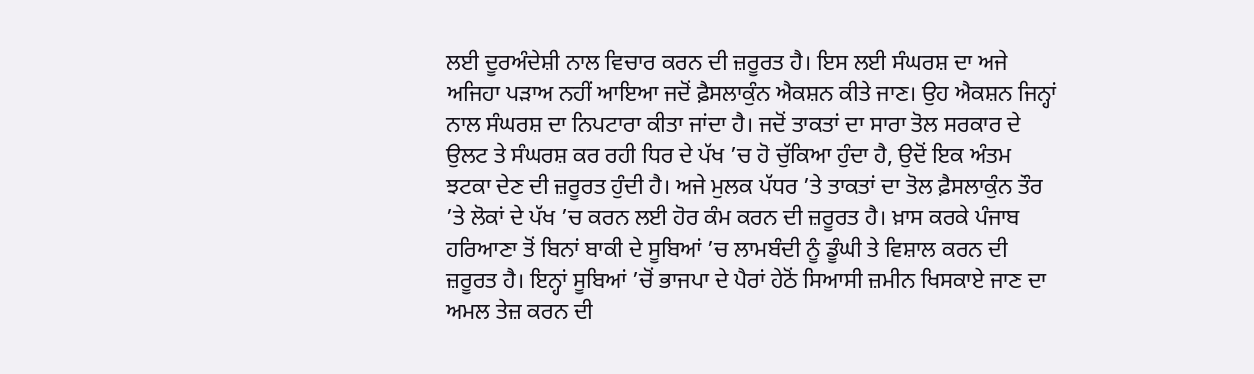ਲਈ ਦੂਰਅੰਦੇਸ਼ੀ ਨਾਲ ਵਿਚਾਰ ਕਰਨ ਦੀ ਜ਼ਰੂਰਤ ਹੈ। ਇਸ ਲਈ ਸੰਘਰਸ਼ ਦਾ ਅਜੇ ਅਜਿਹਾ ਪੜਾਅ ਨਹੀਂ ਆਇਆ ਜਦੋਂ ਫ਼ੈਸਲਾਕੁੰਨ ਐਕਸ਼ਨ ਕੀਤੇ ਜਾਣ। ਉਹ ਐਕਸ਼ਨ ਜਿਨ੍ਹਾਂ ਨਾਲ ਸੰਘਰਸ਼ ਦਾ ਨਿਪਟਾਰਾ ਕੀਤਾ ਜਾਂਦਾ ਹੈ। ਜਦੋਂ ਤਾਕਤਾਂ ਦਾ ਸਾਰਾ ਤੋਲ ਸਰਕਾਰ ਦੇ ਉਲਟ ਤੇ ਸੰਘਰਸ਼ ਕਰ ਰਹੀ ਧਿਰ ਦੇ ਪੱਖ ’ਚ ਹੋ ਚੁੱਕਿਆ ਹੁੰਦਾ ਹੈ, ਉਦੋਂ ਇਕ ਅੰਤਮ ਝਟਕਾ ਦੇਣ ਦੀ ਜ਼ਰੂਰਤ ਹੁੰਦੀ ਹੈ। ਅਜੇ ਮੁਲਕ ਪੱਧਰ ’ਤੇ ਤਾਕਤਾਂ ਦਾ ਤੋਲ ਫ਼ੈਸਲਾਕੁੰਨ ਤੌਰ ’ਤੇ ਲੋਕਾਂ ਦੇ ਪੱਖ ’ਚ ਕਰਨ ਲਈ ਹੋਰ ਕੰਮ ਕਰਨ ਦੀ ਜ਼ਰੂਰਤ ਹੈ। ਖ਼ਾਸ ਕਰਕੇ ਪੰਜਾਬ ਹਰਿਆਣਾ ਤੋਂ ਬਿਨਾਂ ਬਾਕੀ ਦੇ ਸੂਬਿਆਂ ’ਚ ਲਾਮਬੰਦੀ ਨੂੰ ਡੂੰਘੀ ਤੇ ਵਿਸ਼ਾਲ ਕਰਨ ਦੀ ਜ਼ਰੂਰਤ ਹੈ। ਇਨ੍ਹਾਂ ਸੂਬਿਆਂ ’ਚੋਂ ਭਾਜਪਾ ਦੇ ਪੈਰਾਂ ਹੇਠੋਂ ਸਿਆਸੀ ਜ਼ਮੀਨ ਖਿਸਕਾਏ ਜਾਣ ਦਾ ਅਮਲ ਤੇਜ਼ ਕਰਨ ਦੀ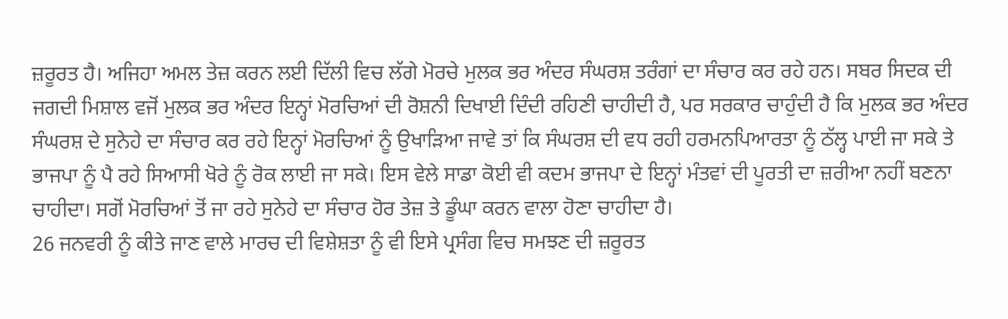ਜ਼ਰੂਰਤ ਹੈ। ਅਜਿਹਾ ਅਮਲ ਤੇਜ਼ ਕਰਨ ਲਈ ਦਿੱਲੀ ਵਿਚ ਲੱਗੇ ਮੋਰਚੇ ਮੁਲਕ ਭਰ ਅੰਦਰ ਸੰਘਰਸ਼ ਤਰੰਗਾਂ ਦਾ ਸੰਚਾਰ ਕਰ ਰਹੇ ਹਨ। ਸਬਰ ਸਿਦਕ ਦੀ ਜਗਦੀ ਮਿਸ਼ਾਲ ਵਜੋਂ ਮੁਲਕ ਭਰ ਅੰਦਰ ਇਨ੍ਹਾਂ ਮੋਰਚਿਆਂ ਦੀ ਰੋਸ਼ਨੀ ਦਿਖਾਈ ਦਿੰਦੀ ਰਹਿਣੀ ਚਾਹੀਦੀ ਹੈ, ਪਰ ਸਰਕਾਰ ਚਾਹੁੰਦੀ ਹੈ ਕਿ ਮੁਲਕ ਭਰ ਅੰਦਰ ਸੰਘਰਸ਼ ਦੇ ਸੁਨੇਹੇ ਦਾ ਸੰਚਾਰ ਕਰ ਰਹੇ ਇਨ੍ਹਾਂ ਮੋਰਚਿਆਂ ਨੂੰ ਉਖਾੜਿਆ ਜਾਵੇ ਤਾਂ ਕਿ ਸੰਘਰਸ਼ ਦੀ ਵਧ ਰਹੀ ਹਰਮਨਪਿਆਰਤਾ ਨੂੰ ਠੱਲ੍ਹ ਪਾਈ ਜਾ ਸਕੇ ਤੇ ਭਾਜਪਾ ਨੂੰ ਪੈ ਰਹੇ ਸਿਆਸੀ ਖੋਰੇ ਨੂੰ ਰੋਕ ਲਾਈ ਜਾ ਸਕੇ। ਇਸ ਵੇਲੇ ਸਾਡਾ ਕੋਈ ਵੀ ਕਦਮ ਭਾਜਪਾ ਦੇ ਇਨ੍ਹਾਂ ਮੰਤਵਾਂ ਦੀ ਪੂਰਤੀ ਦਾ ਜ਼ਰੀਆ ਨਹੀਂ ਬਣਨਾ ਚਾਹੀਦਾ। ਸਗੋਂ ਮੋਰਚਿਆਂ ਤੋਂ ਜਾ ਰਹੇ ਸੁਨੇਹੇ ਦਾ ਸੰਚਾਰ ਹੋਰ ਤੇਜ਼ ਤੇ ਡੂੰਘਾ ਕਰਨ ਵਾਲਾ ਹੋਣਾ ਚਾਹੀਦਾ ਹੈ।
26 ਜਨਵਰੀ ਨੂੰ ਕੀਤੇ ਜਾਣ ਵਾਲੇ ਮਾਰਚ ਦੀ ਵਿਸ਼ੇਸ਼ਤਾ ਨੂੰ ਵੀ ਇਸੇ ਪ੍ਰਸੰਗ ਵਿਚ ਸਮਝਣ ਦੀ ਜ਼ਰੂਰਤ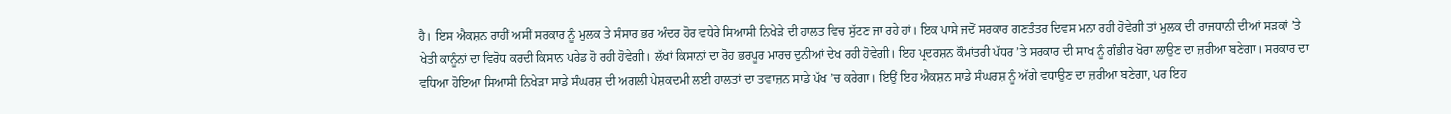ਹੈ। ਇਸ ਐਕਸ਼ਨ ਰਾਹੀਂ ਅਸੀਂ ਸਰਕਾਰ ਨੂੰ ਮੁਲਕ ਤੇ ਸੰਸਾਰ ਭਰ ਅੰਦਰ ਹੋਰ ਵਧੇਰੇ ਸਿਆਸੀ ਨਿਖੇੜੇ ਦੀ ਹਾਲਤ ਵਿਚ ਸੁੱਟਣ ਜਾ ਰਹੇ ਹਾਂ। ਇਕ ਪਾਸੇ ਜਦੋਂ ਸਰਕਾਰ ਗਣਤੰਤਰ ਦਿਵਸ ਮਨਾ ਰਹੀ ਹੋਵੇਗੀ ਤਾਂ ਮੁਲਕ ਦੀ ਰਾਜਧਾਨੀ ਦੀਆਂ ਸੜਕਾਂ ’ਤੇ ਖੇਤੀ ਕਾਨੂੰਨਾਂ ਦਾ ਵਿਰੋਧ ਕਰਦੀ ਕਿਸਾਨ ਪਰੇਡ ਹੋ ਰਹੀ ਹੋਵੇਗੀ। ਲੱਖਾਂ ਕਿਸਾਨਾਂ ਦਾ ਰੋਹ ਭਰਪੂਰ ਮਾਰਚ ਦੁਨੀਆਂ ਦੇਖ ਰਹੀ ਹੋਵੇਗੀ। ਇਹ ਪ੍ਰਦਰਸ਼ਨ ਕੌਮਾਂਤਰੀ ਪੱਧਰ ’ਤੇ ਸਰਕਾਰ ਦੀ ਸਾਖ ਨੂੰ ਗੰਭੀਰ ਖੋਰਾ ਲਾਉਣ ਦਾ ਜ਼ਰੀਆ ਬਣੇਗਾ। ਸਰਕਾਰ ਦਾ ਵਧਿਆ ਹੋਇਆ ਸਿਆਸੀ ਨਿਖੇੜਾ ਸਾਡੇ ਸੰਘਰਸ਼ ਦੀ ਅਗਲੀ ਪੇਸ਼ਕਦਮੀ ਲਈ ਹਾਲਤਾਂ ਦਾ ਤਵਾਜ਼ਨ ਸਾਡੇ ਪੱਖ ’ਚ ਕਰੇਗਾ। ਇਉਂ ਇਹ ਐਕਸ਼ਨ ਸਾਡੇ ਸੰਘਰਸ਼ ਨੂੰ ਅੱਗੇ ਵਧਾਉਣ ਦਾ ਜ਼ਰੀਆ ਬਣੇਗਾ, ਪਰ ਇਹ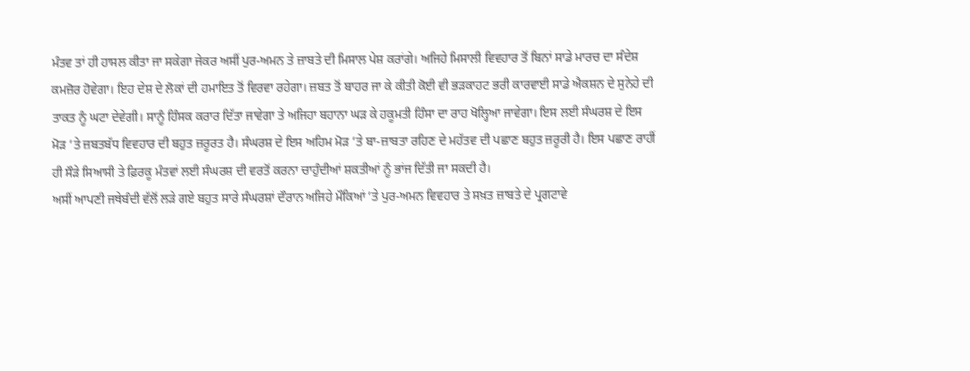ਮੰਤਵ ਤਾਂ ਹੀ ਹਾਸਲ ਕੀਤਾ ਜਾ ਸਕੇਗਾ ਜੇਕਰ ਅਸੀਂ ਪੁਰ-ਅਮਨ ਤੇ ਜ਼ਾਬਤੇ ਦੀ ਮਿਸਾਲ ਪੇਸ਼ ਕਰਾਂਗੇ। ਅਜਿਹੇ ਮਿਸਾਲੀ ਵਿਵਹਾਰ ਤੋਂ ਬਿਨਾਂ ਸਾਡੇ ਮਾਰਚ ਦਾ ਸੰਦੇਸ਼ ਕਮਜ਼ੋਰ ਹੋਵੇਗਾ। ਇਹ ਦੇਸ਼ ਦੇ ਲੋਕਾਂ ਦੀ ਹਮਾਇਤ ਤੋਂ ਵਿਰਵਾ ਰਹੇਗਾ। ਜ਼ਬਤ ਤੋਂ ਬਾਹਰ ਜਾ ਕੇ ਕੀਤੀ ਕੋਈ ਵੀ ਭੜਕਾਹਟ ਭਰੀ ਕਾਰਵਾਈ ਸਾਡੇ ਐਕਸ਼ਨ ਦੇ ਸੁਨੇਹੇ ਦੀ ਤਾਕਤ ਨੂੰ ਘਟਾ ਦੇਵੇਗੀ। ਸਾਨੂੰ ਹਿੰਸਕ ਕਰਾਰ ਦਿੱਤਾ ਜਾਵੇਗਾ ਤੇ ਅਜਿਹਾ ਬਹਾਨਾ ਘੜ ਕੇ ਹਕੂਮਤੀ ਹਿੰਸਾ ਦਾ ਰਾਹ ਖੋਲ੍ਹਿਆ ਜਾਵੇਗਾ। ਇਸ ਲਈ ਸੰਘਰਸ਼ ਦੇ ਇਸ ਮੋੜ ’ਤੇ ਜ਼ਬਤਬੱਧ ਵਿਵਹਾਰ ਦੀ ਬਹੁਤ ਜ਼ਰੂਰਤ ਹੈ। ਸੰਘਰਸ਼ ਦੇ ਇਸ ਅਹਿਮ ਮੋੜ ’ਤੇ ਬਾ-ਜ਼ਾਬਤਾ ਰਹਿਣ ਦੇ ਮਹੱਤਵ ਦੀ ਪਛਾਣ ਬਹੁਤ ਜ਼ਰੂਰੀ ਹੈ। ਇਸ ਪਛਾਣ ਰਾਹੀਂ ਹੀ ਸੌੜੇ ਸਿਆਸੀ ਤੇ ਫ਼ਿਰਕੂ ਮੰਤਵਾਂ ਲਈ ਸੰਘਰਸ਼ ਦੀ ਵਰਤੋਂ ਕਰਨਾ ਚਾਹੁੰਦੀਆਂ ਸ਼ਕਤੀਆਂ ਨੂੰ ਭਾਂਜ ਦਿੱਤੀ ਜਾ ਸਕਦੀ ਹੈ।
ਅਸੀਂ ਆਪਣੀ ਜਥੇਬੰਦੀ ਵੱਲੋਂ ਲੜੇ ਗਏ ਬਹੁਤ ਸਾਰੇ ਸੰਘਰਸ਼ਾਂ ਦੌਰਾਨ ਅਜਿਹੇ ਮੌਕਿਆਂ ’ਤੇ ਪੁਰ-ਅਮਨ ਵਿਵਹਾਰ ਤੇ ਸਖ਼ਤ ਜ਼ਾਬਤੇ ਦੇ ਪ੍ਰਗਟਾਵੇ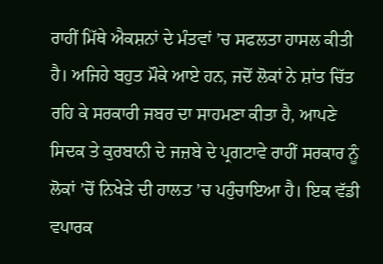ਰਾਹੀਂ ਮਿੱਥੇ ਐਕਸ਼ਨਾਂ ਦੇ ਮੰਤਵਾਂ ’ਚ ਸਫਲਤਾ ਹਾਸਲ ਕੀਤੀ ਹੈ। ਅਜਿਹੇ ਬਹੁਤ ਮੌਕੇ ਆਏ ਹਨ, ਜਦੋਂ ਲੋਕਾਂ ਨੇ ਸ਼ਾਂਤ ਚਿੱਤ ਰਹਿ ਕੇ ਸਰਕਾਰੀ ਜਬਰ ਦਾ ਸਾਹਮਣਾ ਕੀਤਾ ਹੈ, ਆਪਣੇ ਸਿਦਕ ਤੇ ਕੁਰਬਾਨੀ ਦੇ ਜਜ਼ਬੇ ਦੇ ਪ੍ਰਗਟਾਵੇ ਰਾਹੀਂ ਸਰਕਾਰ ਨੂੰ ਲੋਕਾਂ ’ਚੋਂ ਨਿਖੇੜੇ ਦੀ ਹਾਲਤ ’ਚ ਪਹੁੰਚਾਇਆ ਹੈ। ਇਕ ਵੱਡੀ ਵਪਾਰਕ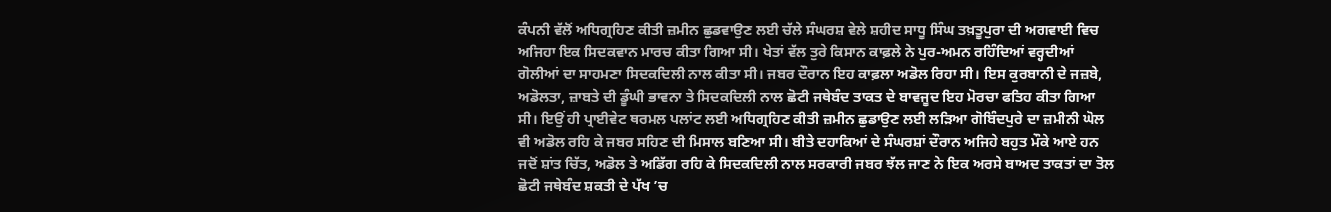ਕੰਪਨੀ ਵੱਲੋਂ ਅਧਿਗ੍ਰਹਿਣ ਕੀਤੀ ਜ਼ਮੀਨ ਛੁਡਵਾਉਣ ਲਈ ਚੱਲੇ ਸੰਘਰਸ਼ ਵੇਲੇ ਸ਼ਹੀਦ ਸਾਧੂ ਸਿੰਘ ਤਖ਼ਤੂਪੁਰਾ ਦੀ ਅਗਵਾਈ ਵਿਚ ਅਜਿਹਾ ਇਕ ਸਿਦਕਵਾਨ ਮਾਰਚ ਕੀਤਾ ਗਿਆ ਸੀ। ਖੇਤਾਂ ਵੱਲ ਤੁਰੇ ਕਿਸਾਨ ਕਾਫ਼ਲੇ ਨੇ ਪੁਰ-ਅਮਨ ਰਹਿੰਦਿਆਂ ਵਰ੍ਹਦੀਆਂ ਗੋਲੀਆਂ ਦਾ ਸਾਹਮਣਾ ਸਿਦਕਦਿਲੀ ਨਾਲ ਕੀਤਾ ਸੀ। ਜਬਰ ਦੌਰਾਨ ਇਹ ਕਾਫ਼ਲਾ ਅਡੋਲ ਰਿਹਾ ਸੀ। ਇਸ ਕੁਰਬਾਨੀ ਦੇ ਜਜ਼ਬੇ, ਅਡੋਲਤਾ, ਜ਼ਾਬਤੇ ਦੀ ਡੂੰਘੀ ਭਾਵਨਾ ਤੇ ਸਿਦਕਦਿਲੀ ਨਾਲ ਛੋਟੀ ਜਥੇਬੰਦ ਤਾਕਤ ਦੇ ਬਾਵਜੂਦ ਇਹ ਮੋਰਚਾ ਫਤਿਹ ਕੀਤਾ ਗਿਆ ਸੀ। ਇਉਂ ਹੀ ਪ੍ਰਾਈਵੇਟ ਥਰਮਲ ਪਲਾਂਟ ਲਈ ਅਧਿਗ੍ਰਹਿਣ ਕੀਤੀ ਜ਼ਮੀਨ ਛੁਡਾਉਣ ਲਈ ਲੜਿਆ ਗੋਬਿੰਦਪੁਰੇ ਦਾ ਜ਼ਮੀਨੀ ਘੋਲ ਵੀ ਅਡੋਲ ਰਹਿ ਕੇ ਜਬਰ ਸਹਿਣ ਦੀ ਮਿਸਾਲ ਬਣਿਆ ਸੀ। ਬੀਤੇ ਦਹਾਕਿਆਂ ਦੇ ਸੰਘਰਸ਼ਾਂ ਦੌਰਾਨ ਅਜਿਹੇ ਬਹੁਤ ਮੌਕੇ ਆਏ ਹਨ ਜਦੋਂ ਸ਼ਾਂਤ ਚਿੱਤ, ਅਡੋਲ ਤੇ ਅਡਿੱਗ ਰਹਿ ਕੇ ਸਿਦਕਦਿਲੀ ਨਾਲ ਸਰਕਾਰੀ ਜਬਰ ਝੱਲ ਜਾਣ ਨੇ ਇਕ ਅਰਸੇ ਬਾਅਦ ਤਾਕਤਾਂ ਦਾ ਤੋਲ ਛੋਟੀ ਜਥੇਬੰਦ ਸ਼ਕਤੀ ਦੇ ਪੱਖ ’ਚ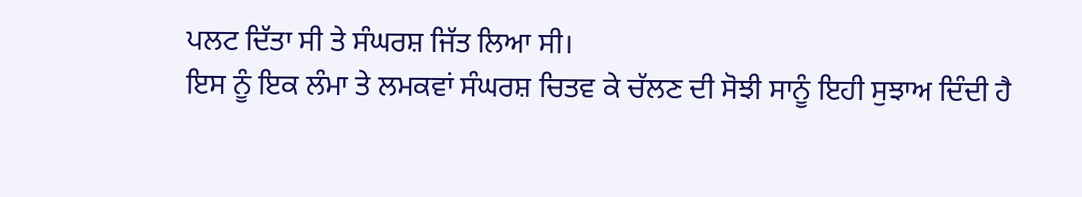ਪਲਟ ਦਿੱਤਾ ਸੀ ਤੇ ਸੰਘਰਸ਼ ਜਿੱਤ ਲਿਆ ਸੀ।
ਇਸ ਨੂੰ ਇਕ ਲੰਮਾ ਤੇ ਲਮਕਵਾਂ ਸੰਘਰਸ਼ ਚਿਤਵ ਕੇ ਚੱਲਣ ਦੀ ਸੋਝੀ ਸਾਨੂੰ ਇਹੀ ਸੁਝਾਅ ਦਿੰਦੀ ਹੈ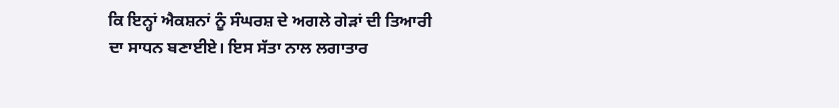ਕਿ ਇਨ੍ਹਾਂ ਐਕਸ਼ਨਾਂ ਨੂੰ ਸੰਘਰਸ਼ ਦੇ ਅਗਲੇ ਗੇੜਾਂ ਦੀ ਤਿਆਰੀ ਦਾ ਸਾਧਨ ਬਣਾਈਏ। ਇਸ ਸੱਤਾ ਨਾਲ ਲਗਾਤਾਰ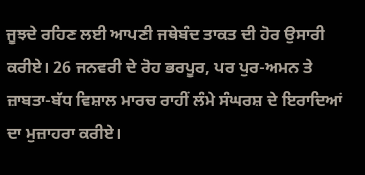ਜੂਝਦੇ ਰਹਿਣ ਲਈ ਆਪਣੀ ਜਥੇਬੰਦ ਤਾਕਤ ਦੀ ਹੋਰ ਉਸਾਰੀ ਕਰੀਏ। 26 ਜਨਵਰੀ ਦੇ ਰੋਹ ਭਰਪੂਰ, ਪਰ ਪੁਰ-ਅਮਨ ਤੇ ਜ਼ਾਬਤਾ-ਬੱਧ ਵਿਸ਼ਾਲ ਮਾਰਚ ਰਾਹੀਂ ਲੰਮੇ ਸੰਘਰਸ਼ ਦੇ ਇਰਾਦਿਆਂ ਦਾ ਮੁਜ਼ਾਹਰਾ ਕਰੀਏ।